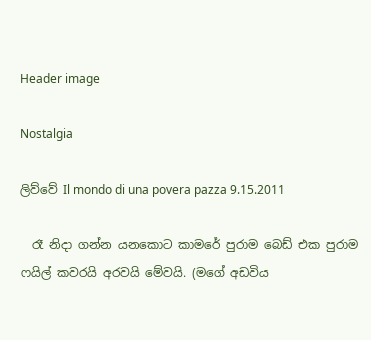Header image

Nostalgia

ලිව්වේ Il mondo di una povera pazza 9.15.2011

  රෑ නිදා ගන්න යනකොට කාමරේ පුරාම බෙඩ් එක පුරාම ෆයිල් කවරයි අරවයි මේවයි. (මගේ අඩවිය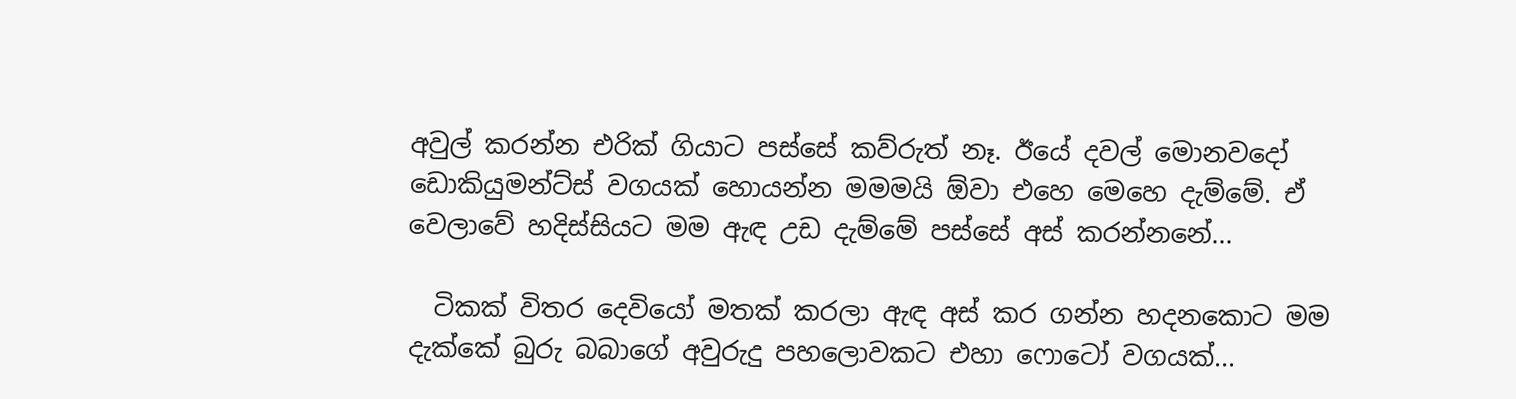අවුල් කරන්න එරික් ගියාට පස්සේ කව්රුත් නෑ. ඊයේ දවල් මොනවදෝ ඩොකියුමන්ට්ස් වගයක් හොයන්න මමමයි ඕවා එහෙ මෙහෙ දැම්මේ. ඒ වෙලාවේ හදිස්සියට මම ඇඳ උඩ දැම්මේ පස්සේ අස් කරන්නනේ...

  ටිකක් විතර දෙවියෝ මතක් කරලා ඇඳ අස් කර ගන්න හදනකොට මම දැක්කේ බුරු බබාගේ අවුරුදු පහලොවකට එහා ෆොටෝ වගයක්...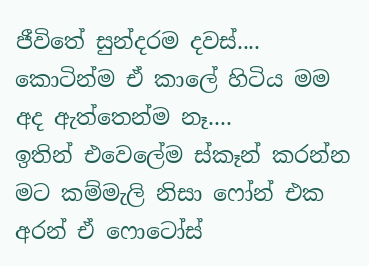ජීවිතේ සුන්දරම දවස්.... කොටින්ම ඒ කාලේ හිටිය මම අද ඇත්තෙන්ම නෑ....
ඉතින් එවෙලේම ස්කෑන් කරන්න මට කම්මැලි නිසා ෆෝන් එක අරන් ඒ ෆොටෝස්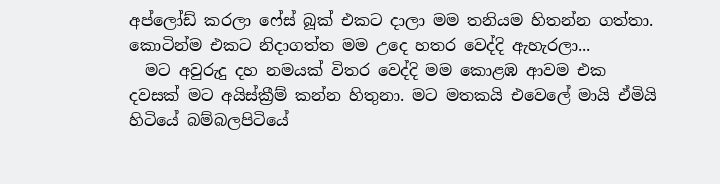අප්ලෝඩ් කරලා ෆේස් බූක් එකට දාලා මම තනියම හිතන්න ගත්තා.  කොටින්ම එකට නිදාගත්ත මම උදෙ හතර වෙද්දි ඇහැරලා...
  මට අවුරුදු දහ නමයක් විතර වෙද්දි මම කොළඹ ආවම එක දවසක් මට අයිස්ක්‍රීම් කන්න හිතුනා. මට මතකයි එවෙලේ මායි ඒමියි හිටියේ බම්බලපිටියේ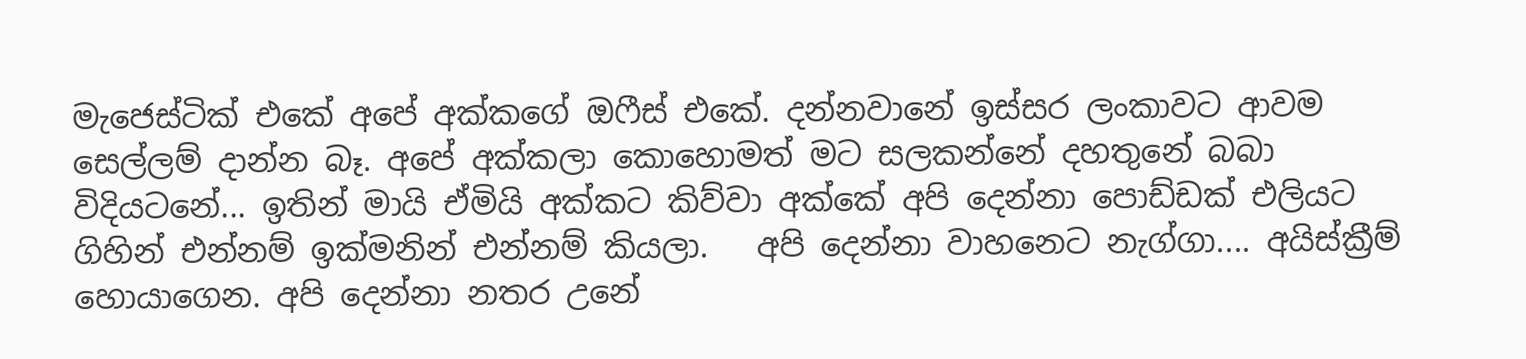මැජෙස්ටික් එකේ අපේ අක්කගේ ඔෆීස් එකේ. දන්නවානේ ඉස්සර ලංකාවට ආවම සෙල්ලම් දාන්න බෑ. අපේ අක්කලා කොහොමත් මට සලකන්නේ දහතුනේ බබා විදියටනේ... ඉතින් මායි ඒමියි අක්කට කිව්වා අක්කේ අපි දෙන්නා පොඩ්ඩක් එලියට ගිහින් එන්නම් ඉක්මනින් එන්නම් කියලා.   අපි දෙන්නා වාහනෙට නැග්ගා.... අයිස්ක්‍රීම් හොයාගෙන. අපි දෙන්නා නතර උනේ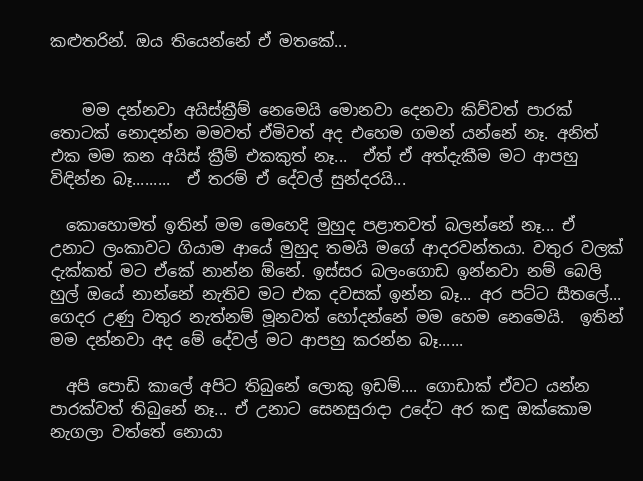කළුතරින්. ඔය තියෙන්නේ ඒ මතකේ...


    මම දන්නවා අයිස්ක්‍රීම් නෙමෙයි මොනවා දෙනවා කිව්වත් පාරක් තොටක් නොදන්න මමවත් ඒමිවත් අද එහෙම ගමන් යන්නේ නෑ. අනිත් එක මම කන අයිස් ක්‍රීම් එකකුත් නෑ...  ඒත් ඒ අත්දැකීම මට ආපහු විඳින්න බෑ.........  ඒ තරම් ඒ දේවල් සුන්දරයි...

  කොහොමත් ඉතින් මම මෙහෙදි මුහුද පළාතවත් බලන්නේ නෑ... ඒ උනාට ලංකාවට ගියාම ආයේ මුහුද තමයි මගේ ආදරවන්තයා. වතුර වලක් දැක්කත් මට ඒකේ නාන්න ඕනේ. ඉස්සර බලංගොඩ ඉන්නවා නම් බෙලි හුල් ඔයේ නාන්නේ නැතිව මට එක දවසක් ඉන්න බෑ... අර පට්ට සීතලේ... ගෙදර උණු වතුර නැත්නම් මූනවත් හෝදන්නේ මම හෙම නෙමෙයි.  ඉතින් මම දන්නවා අද මේ දේවල් මට ආපහු කරන්න බෑ......

  අපි පොඩි කාලේ අපිට තිබුනේ ලොකු ඉඩම්.... ගොඩාක් ඒවට යන්න පාරක්වත් තිබුනේ නෑ... ඒ උනාට සෙනසුරාදා උදේට අර කඳු ඔක්කොම නැගලා වත්තේ නොයා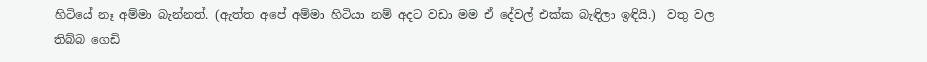හිටියේ නෑ අම්මා බැන්නත්. (ඇත්ත අපේ අම්මා හිටියා නම් අදට වඩා මම ඒ දේවල් එක්ක බැඳිලා ඉඳියි.)  වතු වල තිබ්බ ගෙඩි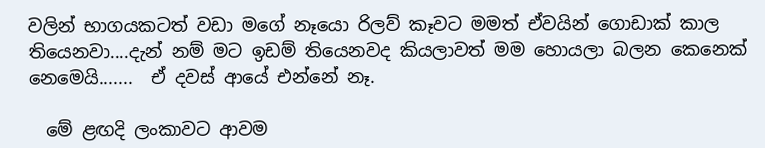වලින් භාගයකටත් වඩා මගේ නෑයො රිලව් කෑවට මමත් ඒවයින් ගොඩාක් කාල තියෙනවා....දැන් නම් මට ඉඩම් තියෙනවද කියලාවත් මම හොයලා බලන කෙනෙක් නෙමෙයි.......  ඒ දවස් ආයේ එන්නේ නෑ.

  මේ ළඟදි ලංකාවට ආවම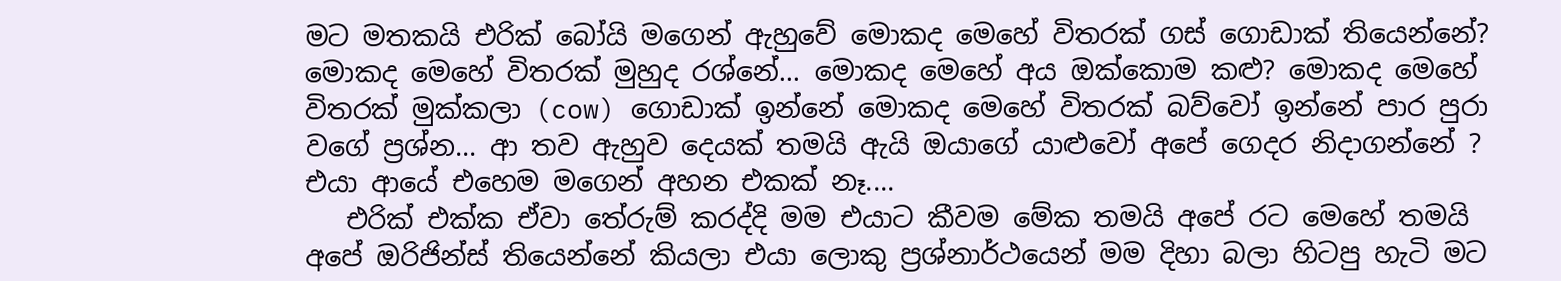මට මතකයි එරික් බෝයි මගෙන් ඇහුවේ මොකද මෙහේ විතරක් ගස් ගොඩාක් තියෙන්නේ? මොකද මෙහේ විතරක් මුහුද රශ්නේ... මොකද මෙහේ අය ඔක්කොම කළු? මොකද මෙහේ විතරක් මුක්කලා (cow) ගොඩාක් ඉන්නේ මොකද මෙහේ විතරක් බව්වෝ ඉන්නේ පාර පුරා වගේ ප්‍රශ්න... ආ තව ඇහුව දෙයක් තමයි ඇයි ඔයාගේ යාළුවෝ අපේ ගෙදර නිදාගන්නේ ?  එයා ආයේ එහෙම මගෙන් අහන එකක් නෑ....
   එරික් එක්ක ඒවා තේරුම් කරද්දි මම එයාට කීවම මේක තමයි අපේ රට මෙහේ තමයි අපේ ඔරිජින්ස් තියෙන්නේ කියලා එයා ලොකු ප්‍රශ්නාර්ථයෙන් මම දිහා බලා හිටපු හැටි මට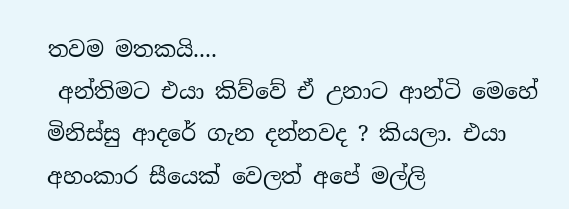තවම මතකයි....
 අන්තිමට එයා කිව්වේ ඒ උනාට ආන්ටි මෙහේ මිනිස්සු ආදරේ ගැන දන්නවද ? කියලා. එයා අහංකාර සීයෙක් වෙලත් අපේ මල්ලි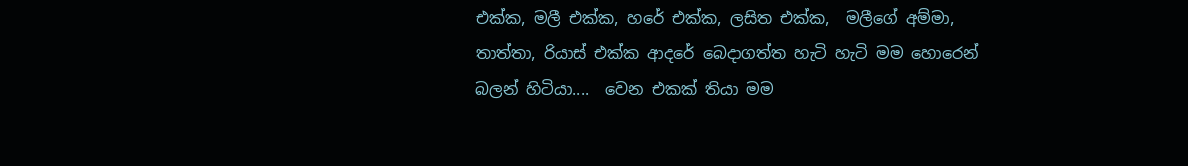එක්ක, මලී එක්ක, හරේ එක්ක, ලසිත එක්ක,  මලීගේ අම්මා,  තාත්තා, රියාස් එක්ක ආදරේ බෙදාගත්ත හැටි හැටි මම හොරෙන් බලන් හිටියා....  වෙන එකක් තියා මම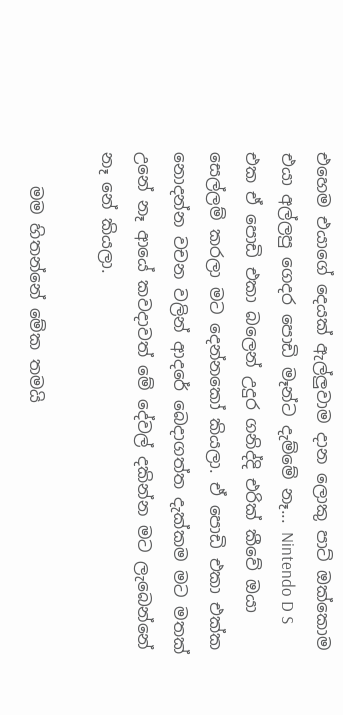එහෙම එයාගේ දෙයක් ඇල්ලුවාම දාන ලොකු පාට් ඔක්කොම එයා අල්ලපු ගෙදර පොඩි මෑන්ට දැම්මේ නෑ... Nintendo D S එක ඒ පොඩි එකා බලෙන් උදුර ගනිද්දි එරික් කීවේ ඔයා සෙල්ලම් කරලා මට දෙන්නකෝ කියලා. ඒ පොඩි එකා එක්ක නොදන්න වචන වලින් ආදරේ බෙදාගත්ත දැක්කම මට මතක් උනේ නෑ ආයේ කවදාවත් මේ දේවල් දකින්න මට ලැබෙන්නේ නෑ නේ කියලා.

    මම හිතන්නේ මේක තමයි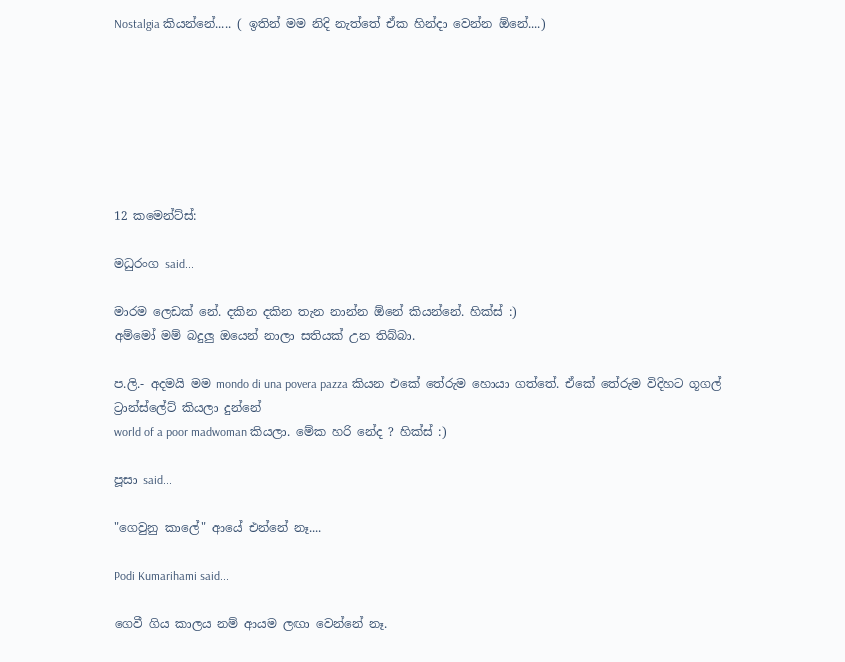Nostalgia කියන්නේ..... ( ඉතින් මම නිදි නැත්තේ ඒක හින්දා වෙන්න ඕනේ....)







12 කමෙන්ට්ස්:

මධුරංග said...

මාරම ලෙඩක් නේ. දකින දකින තැන නාන්න ඕනේ කියන්නේ. හික්ස් :)
අම්මෝ මම් බදුලු ඔයෙන් නාලා සතියක් උන තිබ්බා.

ප.ලි.- අදමයි මම mondo di una povera pazza කියන එකේ තේරුම හොයා ගත්තේ. ඒකේ තේරුම විදිහට ගූගල් ට්‍රාන්ස්ලේට් කියලා දුන්නේ
world of a poor madwoman කියලා. මේක හරි නේද ? හික්ස් :)

පූසා said...

"ගෙවුනු කාලේ" ආයේ එන්නේ නෑ....

Podi Kumarihami said...

ගෙවී ගිය කාලය නම් ආයම ලඟා වෙන්නේ නෑ.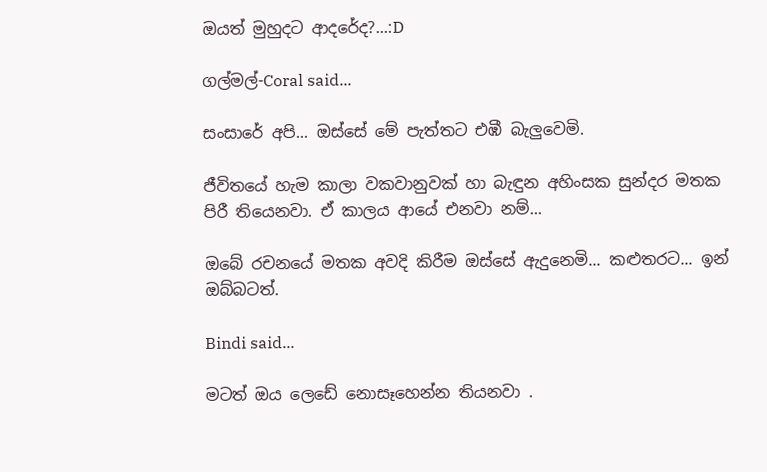ඔයත් මුහුදට ආදරේද?...:D

ගල්මල්-Coral said...

සංසාරේ අපි... ඔස්සේ මේ පැත්තට එඹී බැලුවෙමි.

ජීවිතයේ හැම කාලා වකවානුවක් හා බැඳුන අහිංසක සුන්දර මතක පිරී තියෙනවා. ඒ කාලය ආයේ එනවා නම්...

ඔබේ රචනයේ මතක අවදි කිරීම ඔස්සේ ඇදුනෙමි... කළුතරට... ඉන් ඔබ්බටත්.

Bindi said...

මටත් ඔය ලෙඩේ නොසෑහෙන්න තියනවා .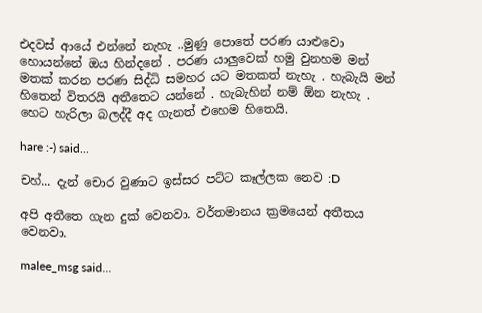එදවස් ආයේ එන්නේ නැහැ ..මුණු පොතේ පරණ යාළුවො හොයන්නේ ඔය හින්දනේ . පරණ යාලුවෙක් හමු වුනහම මන් මතක් කරන පරණ සිද්ධි සමහර යට මතකත් නැහැ . හැබැයි මන් හිතෙන් විතරයි අතීතෙට යන්නේ . හැබැහින් නම් ඕන නැහැ . හෙට හැරිලා බලද්දී අද ගැනත් එහෙම හිතෙයි.

hare :-) said...

චහ්... දැන් චොර වුණාට ඉස්සර පට්ට කෑල්ලක නෙව :D

අපි අතීතෙ ගැන දුක් වෙනවා. වර්තමානය ක්‍රමයෙන් අතීතය වෙනවා.

malee_msg said...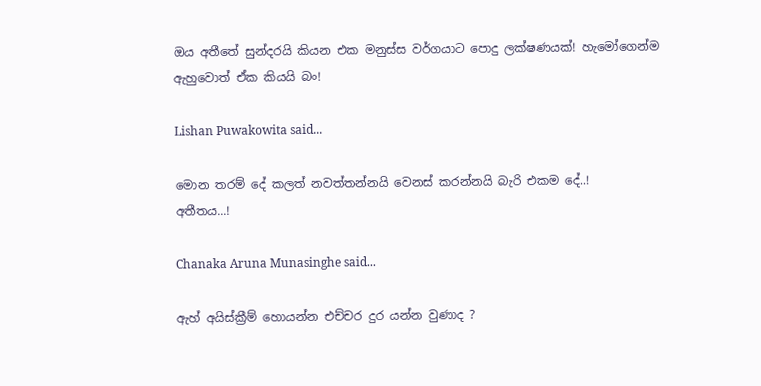ඔය අතීතේ සුන්දරයි කියන එක මනුස්ස වර්ගයාට පොදු ලක්ෂණයක්! හැමෝගෙන්ම ඇහුවොත් ඒක කියයි බං!

Lishan Puwakowita said...

මොන තරම් දේ කලත් නවත්තන්නයි වෙනස් කරන්නයි බැරි එකම දේ..!
අතීතය...!

Chanaka Aruna Munasinghe said...

ඇහ් අයිස්ක්‍රීම් හොයන්න එච්චර දුර යන්න වුණාද ?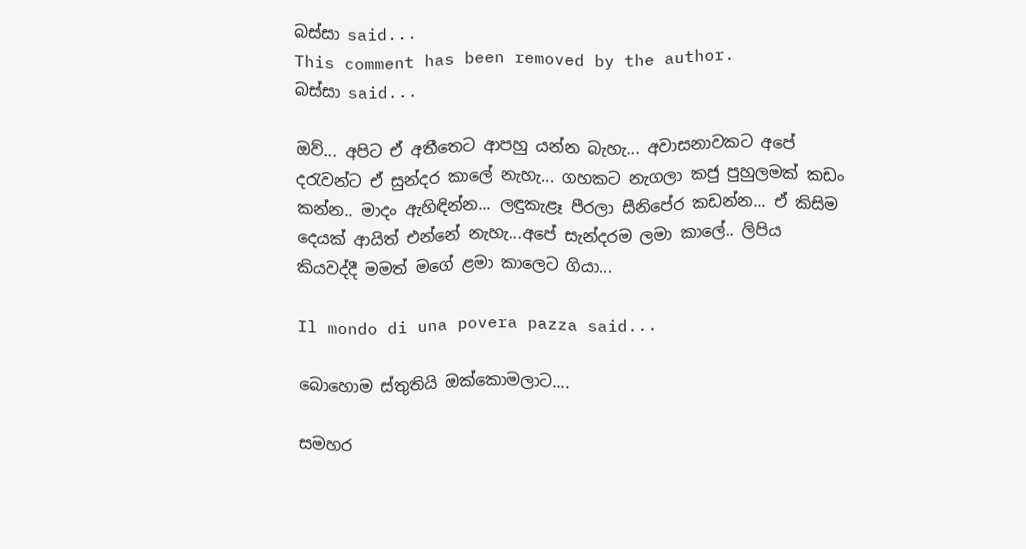බස්සා said...
This comment has been removed by the author.
බස්සා said...

ඔව්... අපිට ඒ අතීතෙට ආපහු යන්න බැහැ... අවාසනාවකට අපේ දරැවන්ට ඒ සුන්දර කාලේ නැහැ... ගහකට නැගලා කජු පුහුලමක් කඩං කන්න.. මාදං ඇහිඳින්න... ලඳුකැළෑ පීරලා සීනිපේර කඩන්න... ඒ කිසිම දෙයක් ආයිත් එන්නේ නැහැ...අපේ සැන්දරම ලමා කාලේ.. ලිපිය කියවද්දී මමත් මගේ ළමා කාලෙට ගියා...

Il mondo di una povera pazza said...

බොහොම ස්තුතියි ඔක්කොමලාට....

සමහර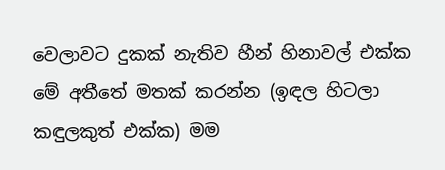වෙලාවට දුකක් නැතිව හීන් හිනාවල් එක්ක මේ අතීතේ මතක් කරන්න (ඉඳල හිටලා කඳුලකුත් එක්ක) මම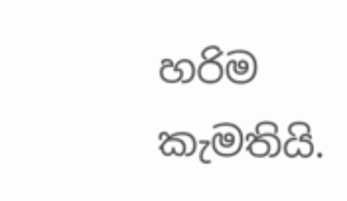හරිම කැමතියි.